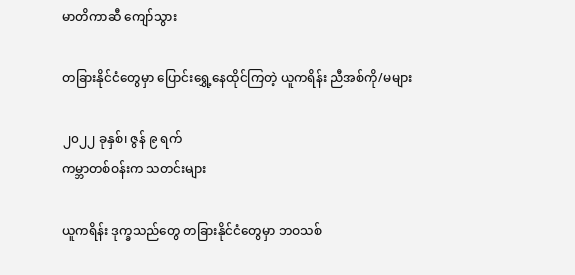မာတိကာဆီ ကျော်သွား

တခြားနိုင်ငံတွေမှာ ပြောင်းရွှေ့နေထိုင်ကြတဲ့ ယူကရိန်း ညီအစ်ကို/မများ

၂၀၂၂ ခုနှစ်၊ ဇွန် ၉ ရက်
ကမ္ဘာတစ်ဝန်းက သတင်းများ

ယူကရိန်း ဒုက္ခသည်တွေ တခြားနိုင်ငံတွေမှာ ဘဝသစ်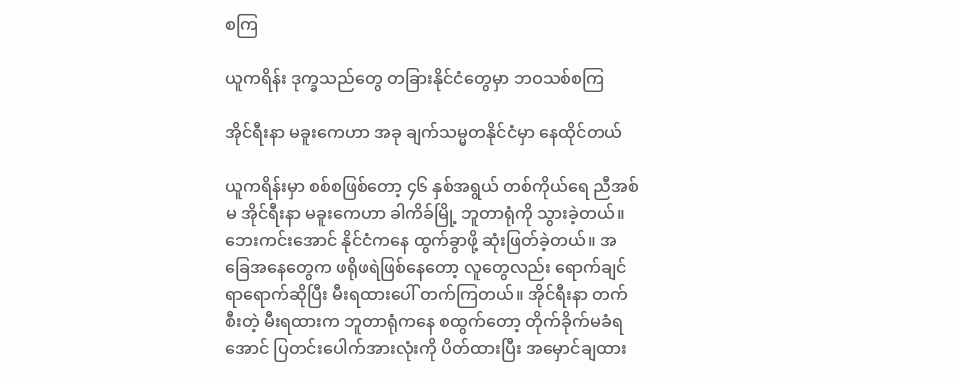စကြ

ယူကရိန်း ဒုက္ခသည်တွေ တခြားနိုင်ငံတွေမှာ ဘဝသစ်စကြ

အိုင်ရီးနာ မခူးကေဟာ အခု ချက်သမ္မတနိုင်ငံမှာ နေထိုင်တယ်

ယူကရိန်းမှာ စစ်စဖြစ်တော့ ၄၆ နှစ်အရွယ် တစ်ကိုယ်ရေ ညီအစ်မ အိုင်ရီးနာ မခူးကေဟာ ခါကိခ်မြို့ ဘူတာရုံကို သွားခဲ့တယ်။ ဘေးကင်းအောင် နိုင်ငံကနေ ထွက်ခွာဖို့ ဆုံးဖြတ်ခဲ့တယ်။ အခြေအနေတွေက ဖရိုဖရဲဖြစ်နေတော့ လူတွေလည်း ရောက်ချင်ရာရောက်ဆိုပြီး မီးရထားပေါ် တက်ကြတယ်။ အိုင်ရီးနာ တက်စီးတဲ့ မီးရထားက ဘူတာရုံကနေ စထွက်တော့ တိုက်ခိုက်မခံရအောင် ပြတင်းပေါက်အားလုံးကို ပိတ်ထားပြီး အမှောင်ချထား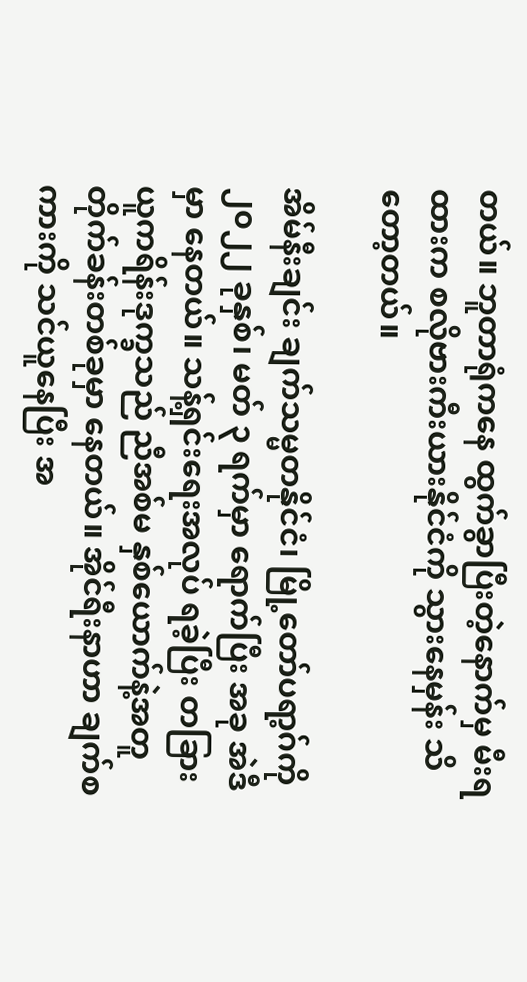တယ်။ ဘူတာရုံကနေ ထွက်ခွာပြီးတဲ့နောက်မှ မီးရထားက စလိုဗားကီးယားနိုင်ငံကို သွားနေမှန်း သိတော့တယ်။

အိမ်နီးချင်း ချက်သမ္မတနိုင်ငံ၊ မြို့တော်ပရာ့ဂ်ကို ၂၀၂၂ ခုနှစ်၊ မတ် ၃ ရက်မှာ ရောက်ပြီး အခု အဲဒီမှာ နေတယ်။ သန့်ရှင်းရေးအလုပ် ရခဲ့ပြီး တခြား ယူကရိန်းဒုက္ခသည် ညီအစ်မ နှစ်ယောက်နဲ့အတူ တိုက်ခန်းတစ်ခုမှာ နေတယ်။ အိုင်ရီးနာဟာ ချက်စကားကို သင်ယူနေပြီး အ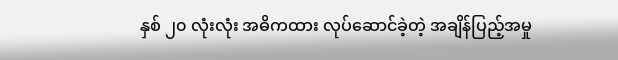နှစ် ၂၀ လုံးလုံး အဓိကထား လုပ်ဆောင်ခဲ့တဲ့ အချိန်ပြည့်အမှု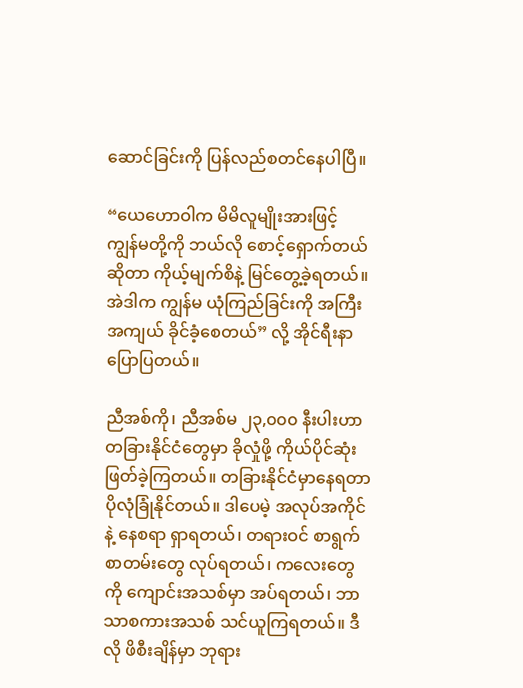ဆောင်ခြင်းကို ပြန်လည်စတင်နေပါပြီ။

“ယေဟောဝါက မိမိလူမျိုးအားဖြင့် ကျွန်မတို့ကို ဘယ်လို စောင့်ရှောက်တယ်ဆိုတာ ကိုယ့်မျက်စိနဲ့ မြင်တွေ့ခဲ့ရတယ်။ အဲဒါက ကျွန်မ ယုံကြည်ခြင်းကို အကြီးအကျယ် ခိုင်ခံ့စေတယ်” လို့ အိုင်ရီးနာ ပြောပြတယ်။

ညီအစ်ကို၊ ညီအစ်မ ၂၃,၀၀၀ နီးပါးဟာ တခြားနိုင်ငံတွေမှာ ခိုလှုံဖို့ ကိုယ်ပိုင်ဆုံးဖြတ်ခဲ့ကြတယ်။ တခြားနိုင်ငံမှာနေရတာ ပိုလုံခြုံနိုင်တယ်။ ဒါပေမဲ့ အလုပ်အကိုင်နဲ့ နေစရာ ရှာရတယ်၊ တရားဝင် စာရွက်စာတမ်းတွေ လုပ်ရတယ်၊ ကလေးတွေကို ကျောင်းအသစ်မှာ အပ်ရတယ်၊ ဘာသာစကားအသစ် သင်ယူကြရတယ်။ ဒီလို ဖိစီးချိန်မှာ ဘုရား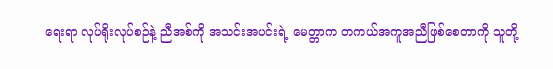ရေးရာ လုပ်ရိုးလုပ်စဉ်နဲ့ ညီအစ်ကို အသင်းအပင်းရဲ့ မေတ္တာက တကယ်အကူအညီဖြစ်စေတာကို သူတို့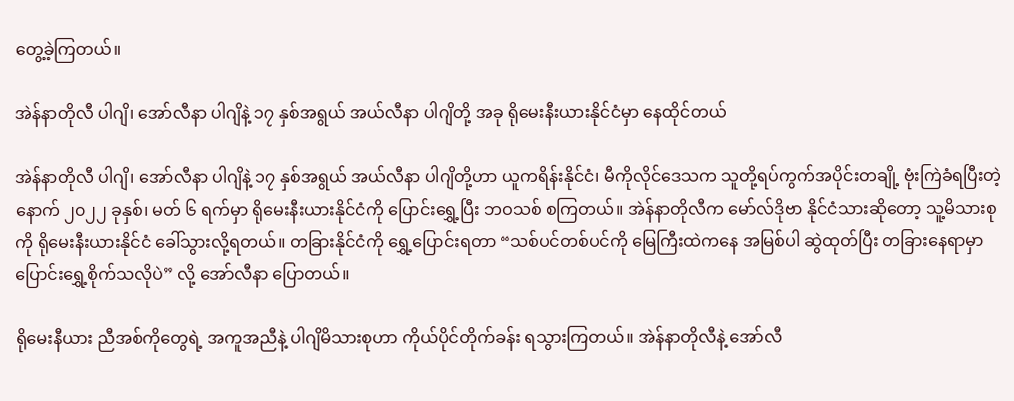တွေ့ခဲ့ကြတယ်။

အဲန်နာတိုလီ ပါဂျိ၊ အော်လီနာ ပါဂျိနဲ့ ၁၇ နှစ်အရွယ် အယ်လီနာ ပါဂျိတို့ အခု ရိုမေးနီးယားနိုင်ငံမှာ နေထိုင်တယ်

အဲန်နာတိုလီ ပါဂျိ၊ အော်လီနာ ပါဂျိနဲ့ ၁၇ နှစ်အရွယ် အယ်လီနာ ပါဂျိတို့ဟာ ယူကရိန်းနိုင်ငံ၊ မီကိုလိုင်ဒေသက သူတို့ရပ်ကွက်အပိုင်းတချို့ ဗုံးကြဲခံရပြီးတဲ့နောက် ၂၀၂၂ ခုနှစ်၊ မတ် ၆ ရက်မှာ ရိုမေးနီးယားနိုင်ငံကို ပြောင်းရွှေ့ပြီး ဘဝသစ် စကြတယ်။ အဲန်နာတိုလီက မော်လ်ဒိုဗာ နိုင်ငံသားဆိုတော့ သူ့မိသားစုကို ရိုမေးနီးယားနိုင်ငံ ခေါ်သွားလို့ရတယ်။ တခြားနိုင်ငံကို ရွှေ့ပြောင်းရတာ “သစ်ပင်တစ်ပင်ကို မြေကြီးထဲကနေ အမြစ်ပါ ဆွဲထုတ်ပြီး တခြားနေရာမှာ ပြောင်းရွှေ့စိုက်သလိုပဲ” လို့ အော်လီနာ ပြောတယ်။

ရိုမေးနီယား ညီအစ်ကိုတွေရဲ့ အကူအညီနဲ့ ပါဂျိမိသားစုဟာ ကိုယ်ပိုင်တိုက်ခန်း ရသွားကြတယ်။ အဲန်နာတိုလီနဲ့ အော်လီ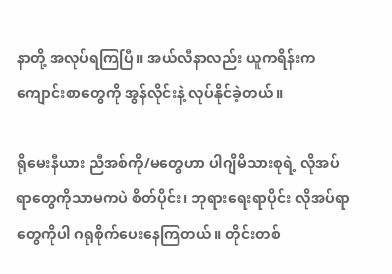နာတို့ အလုပ်ရကြပြီ။ အယ်လီနာလည်း ယူကရိန်းက ကျောင်းစာတွေကို အွန်လိုင်းနဲ့ လုပ်နိုင်ခဲ့တယ်။

ရိုမေးနီယား ညီအစ်ကို/မတွေဟာ ပါဂျိမိသားစုရဲ့ လိုအပ်ရာတွေကိုသာမကပဲ စိတ်ပိုင်း၊ ဘုရားရေးရာပိုင်း လိုအပ်ရာတွေကိုပါ ဂရုစိုက်ပေးနေကြတယ်။ တိုင်းတစ်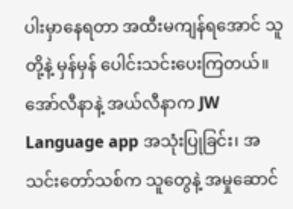ပါးမှာနေရတာ အထီးမကျန်ရအောင် သူတို့နဲ့ မှန်မှန် ပေါင်းသင်းပေးကြတယ်။ အော်လီနာနဲ့ အယ်လီနာက JW Language app အသုံးပြုခြင်း၊ အသင်းတော်သစ်က သူတွေနဲ့ အမှုဆောင်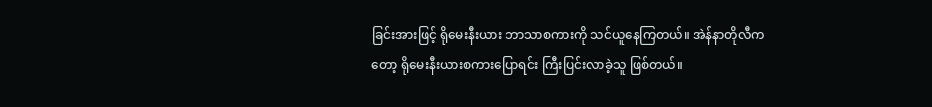ခြင်းအားဖြင့် ရိုမေးနီးယား ဘာသာစကားကို သင်ယူနေကြတယ်။ အဲန်နာတိုလီကတော့ ရိုမေးနီးယားစကားပြောရင်း ကြီးပြင်းလာခဲ့သူ ဖြစ်တယ်။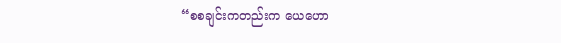“စစချင်းကတည်းက ယေဟော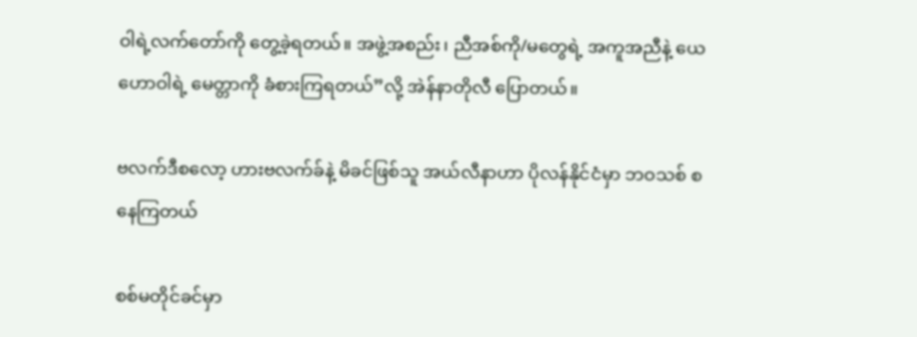ဝါရဲ့လက်တော်ကို တွေ့ခဲ့ရတယ်။ အဖွဲ့အစည်း၊ ညီအစ်ကို/မတွေရဲ့ အကူအညီနဲ့ ယေဟောဝါရဲ့ မေတ္တာကို ခံစားကြရတယ်”လို့ အဲန်နာတိုလီ ပြောတယ်။

ဗလက်ဒီစလော့ ဟားဗလက်ခ်နဲ့ မိခင်ဖြစ်သူ အယ်လီနာဟာ ပိုလန်နိုင်ငံမှာ ဘဝသစ် စနေကြတယ်

စစ်မတိုင်ခင်မှာ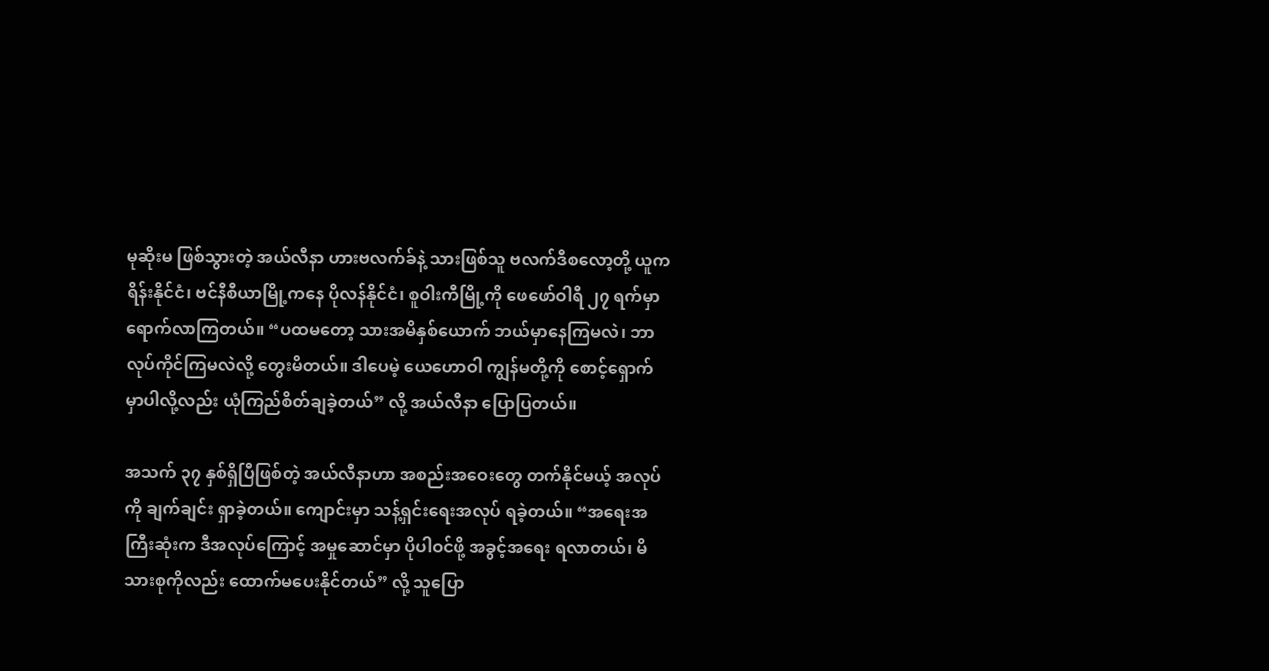မုဆိုးမ ဖြစ်သွားတဲ့ အယ်လီနာ ဟားဗလက်ခ်နဲ့ သားဖြစ်သူ ဗလက်ဒီစလော့တို့ ယူကရိန်းနိုင်ငံ၊ ဗင်နီစီယာမြို့ကနေ ပိုလန်နိုင်ငံ၊ စူဝါးကီမြို့ကို ဖေဖော်ဝါရီ ၂၇ ရက်မှာ ရောက်လာကြတယ်။ “ပထမတော့ သားအမိနှစ်ယောက် ဘယ်မှာနေကြမလဲ၊ ဘာ လုပ်ကိုင်ကြမလဲလို့ တွေးမိတယ်။ ဒါပေမဲ့ ယေဟောဝါ ကျွန်မတို့ကို စောင့်ရှောက်မှာပါလို့လည်း ယုံကြည်စိတ်ချခဲ့တယ်” လို့ အယ်လီနာ ပြောပြတယ်။

အသက် ၃၇ နှစ်ရှိပြီဖြစ်တဲ့ အယ်လီနာဟာ အစည်းအဝေးတွေ တက်နိုင်မယ့် အလုပ်ကို ချက်ချင်း ရှာခဲ့တယ်။ ကျောင်းမှာ သန့်ရှင်းရေးအလုပ် ရခဲ့တယ်။ “အရေးအကြီးဆုံးက ဒီအလုပ်ကြောင့် အမှုဆောင်မှာ ပိုပါဝင်ဖို့ အခွင့်အရေး ရလာတယ်၊ မိသားစုကိုလည်း ထောက်မပေးနိုင်တယ်” လို့ သူပြော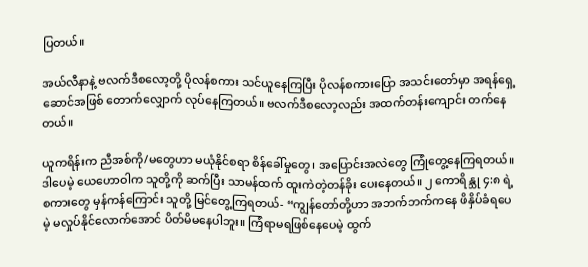ပြတယ်။

အယ်လီနာနဲ့ ဗလက်ဒီစလော့တို့ ပိုလန်စကား သင်ယူနေကြပြီး ပိုလန်စကားပြော အသင်းတော်မှာ အရန်ရှေ့ဆောင်အဖြစ် တောက်လျှောက် လုပ်နေကြတယ်။ ဗလက်ဒီစလော့လည်း အထက်တန်းကျောင်း တက်နေတယ်။

ယူကရိန်းက ညီအစ်ကို/မတွေဟာ မယုံနိုင်စရာ စိန်ခေါ်မှုတွေ၊ အပြောင်းအလဲတွေ ကြုံတွေ့နေကြရတယ်။ ဒါပေမဲ့ ယေဟောဝါက သူတို့ကို ဆက်ပြီး သာမန်ထက် ထူးကဲတဲ့တန်ခိုး ပေးနေတယ်။ ၂ ကောရိန္သု ၄:၈ ရဲ့စကားတွေ မှန်ကန်ကြောင်း သူတို့ မြင်တွေ့ကြရတယ်- “ကျွန်တော်တို့ဟာ အဘက်ဘက်ကနေ ဖိနှိပ်ခံရပေမဲ့ မလှုပ်နိုင်လောက်အောင် ပိတ်မိမနေပါဘူး။ ကြံရာမရဖြစ်နေပေမဲ့ ထွက်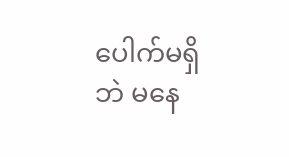ပေါက်မရှိဘဲ မနေ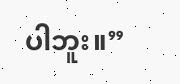ပါဘူး။”